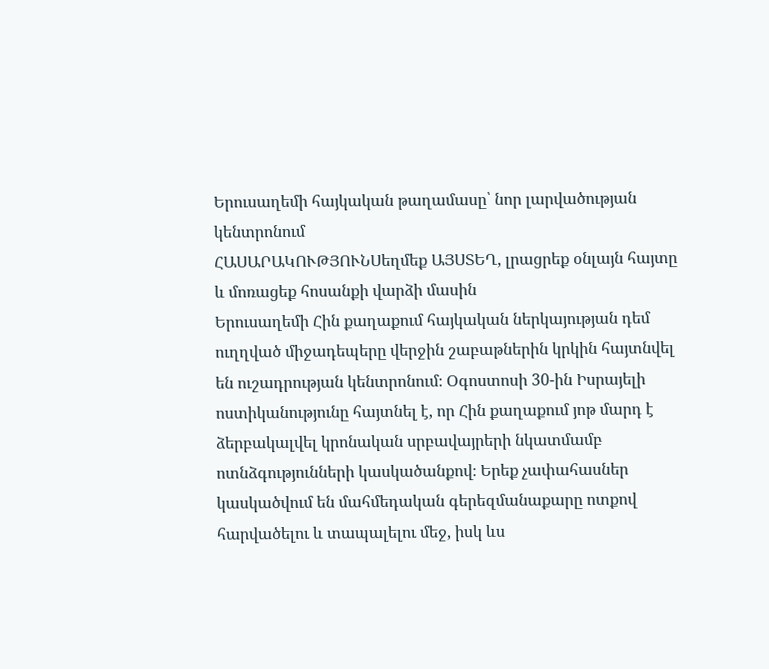Երուսաղեմի հայկական թաղամասը՝ նոր լարվածության կենտրոնում
ՀԱՍԱՐԱԿՈՒԹՅՈՒՆՍեղմեք ԱՅՍՏԵՂ, լրացրեք օնլայն հայտը և մոռացեք հոսանքի վարձի մասին
Երուսաղեմի Հին քաղաքում հայկական ներկայության դեմ ուղղված միջադեպերը վերջին շաբաթներին կրկին հայտնվել են ուշադրության կենտրոնում։ Օգոստոսի 30-ին Իսրայելի ոստիկանությունը հայտնել է, որ Հին քաղաքում յոթ մարդ է ձերբակալվել կրոնական սրբավայրերի նկատմամբ ոտնձգությունների կասկածանքով։ Երեք չափահասներ կասկածվում են մահմեդական գերեզմանաքարը ոտքով հարվածելու և տապալելու մեջ, իսկ ևս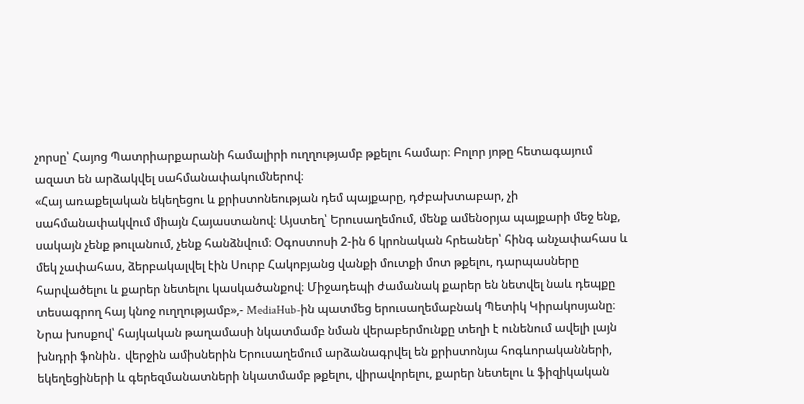չորսը՝ Հայոց Պատրիարքարանի համալիրի ուղղությամբ թքելու համար։ Բոլոր յոթը հետագայում ազատ են արձակվել սահմանափակումներով։
«Հայ առաքելական եկեղեցու և քրիստոնեության դեմ պայքարը, դժբախտաբար, չի սահմանափակվում միայն Հայաստանով։ Այստեղ՝ Երուսաղեմում, մենք ամենօրյա պայքարի մեջ ենք, սակայն չենք թուլանում, չենք հանձնվում։ Օգոստոսի 2-ին 6 կրոնական հրեաներ՝ հինգ անչափահաս և մեկ չափահաս, ձերբակալվել էին Սուրբ Հակոբյանց վանքի մուտքի մոտ թքելու, դարպասները հարվածելու և քարեր նետելու կասկածանքով։ Միջադեպի ժամանակ քարեր են նետվել նաև դեպքը տեսագրող հայ կնոջ ուղղությամբ»,- MediaHub-ին պատմեց երուսաղեմաբնակ Պետիկ Կիրակոսյանը։
Նրա խոսքով՝ հայկական թաղամասի նկատմամբ նման վերաբերմունքը տեղի է ունենում ավելի լայն խնդրի ֆոնին․ վերջին ամիսներին Երուսաղեմում արձանագրվել են քրիստոնյա հոգևորականների, եկեղեցիների և գերեզմանատների նկատմամբ թքելու, վիրավորելու, քարեր նետելու և ֆիզիկական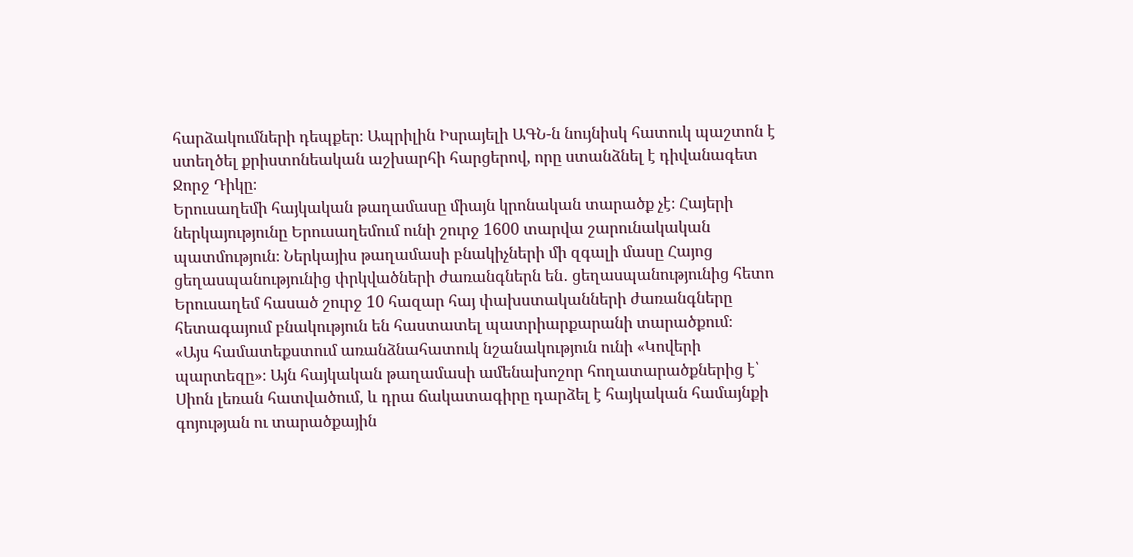հարձակումների դեպքեր։ Ապրիլին Իսրայելի ԱԳՆ-ն նույնիսկ հատուկ պաշտոն է ստեղծել քրիստոնեական աշխարհի հարցերով, որը ստանձնել է դիվանագետ Ջորջ Դիկը։
Երուսաղեմի հայկական թաղամասը միայն կրոնական տարածք չէ։ Հայերի ներկայությունը Երուսաղեմում ունի շուրջ 1600 տարվա շարունակական պատմություն։ Ներկայիս թաղամասի բնակիչների մի զգալի մասը Հայոց ցեղասպանությունից փրկվածների ժառանգներն են․ ցեղասպանությունից հետո Երուսաղեմ հասած շուրջ 10 հազար հայ փախստականների ժառանգները հետագայում բնակություն են հաստատել պատրիարքարանի տարածքում։
«Այս համատեքստում առանձնահատուկ նշանակություն ունի «Կովերի պարտեզը»։ Այն հայկական թաղամասի ամենախոշոր հողատարածքներից է՝ Սիոն լեռան հատվածում, և դրա ճակատագիրը դարձել է հայկական համայնքի գոյության ու տարածքային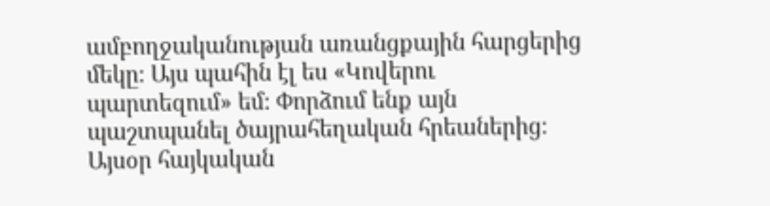ամբողջականության առանցքային հարցերից մեկը։ Այս պահին էլ ես «Կովերու պարտեզում» եմ։ Փորձում ենք այն պաշտպանել ծայրահեղական հրեաներից։ Այսօր հայկական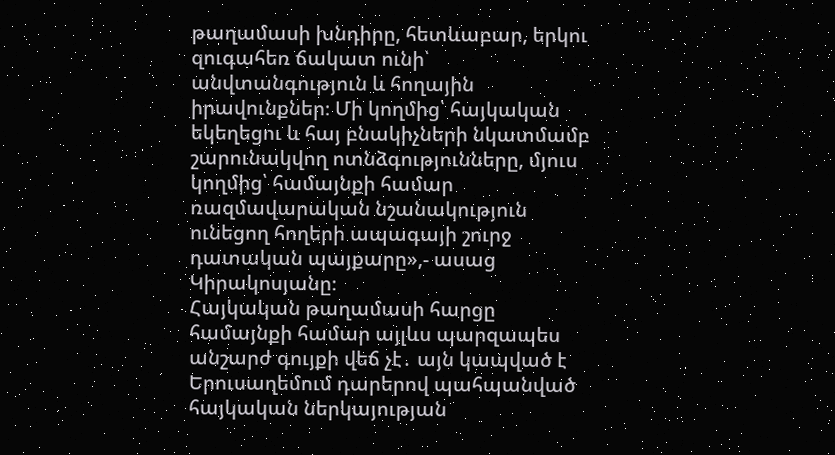թաղամասի խնդիրը, հետևաբար, երկու զուգահեռ ճակատ ունի՝ անվտանգություն և հողային իրավունքներ։ Մի կողմից՝ հայկական եկեղեցու և հայ բնակիչների նկատմամբ շարունակվող ոտնձգությունները, մյուս կողմից՝ համայնքի համար ռազմավարական նշանակություն ունեցող հողերի ապագայի շուրջ դատական պայքարը»,- ասաց Կիրակոսյանը։
Հայկական թաղամասի հարցը համայնքի համար այլևս պարզապես անշարժ գույքի վեճ չէ․ այն կապված է Երուսաղեմում դարերով պահպանված հայկական ներկայության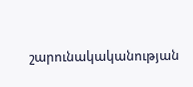շարունակականության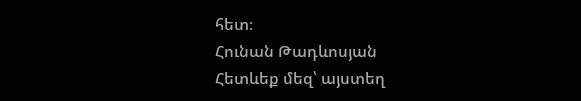հետ։
Հունան Թադևոսյան
Հետևեք մեզ՝ այստեղ